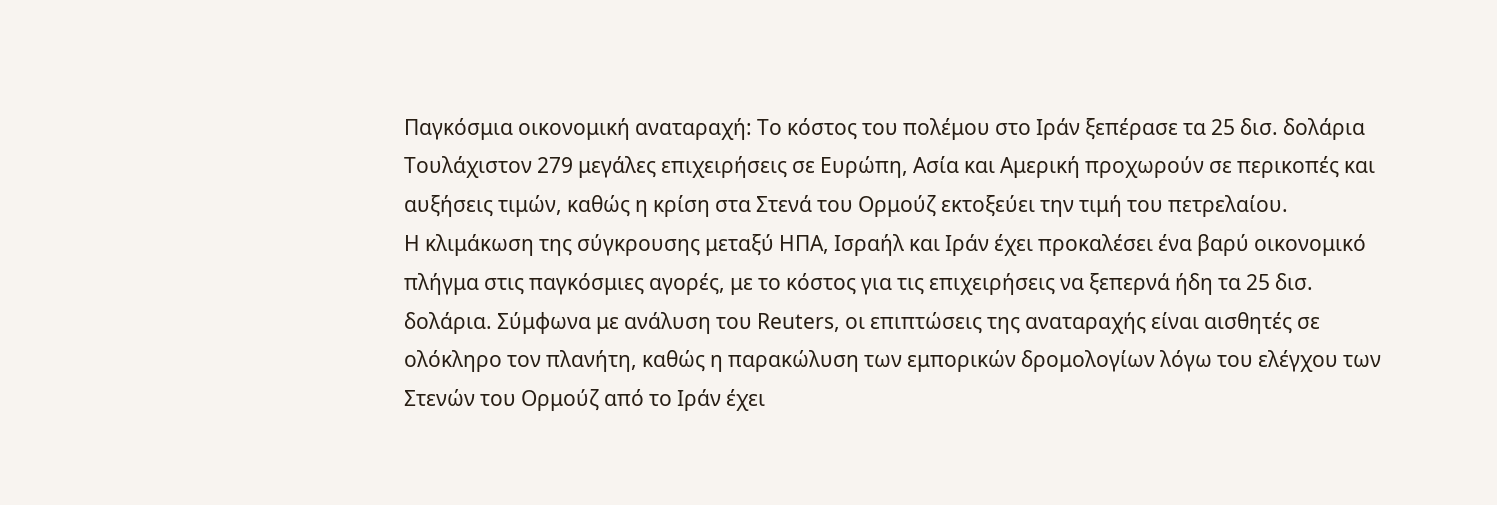Παγκόσμια οικονομική αναταραχή: Το κόστος του πολέμου στο Ιράν ξεπέρασε τα 25 δισ. δολάρια
Τουλάχιστον 279 μεγάλες επιχειρήσεις σε Ευρώπη, Ασία και Αμερική προχωρούν σε περικοπές και αυξήσεις τιμών, καθώς η κρίση στα Στενά του Ορμούζ εκτοξεύει την τιμή του πετρελαίου.
Η κλιμάκωση της σύγκρουσης μεταξύ ΗΠΑ, Ισραήλ και Ιράν έχει προκαλέσει ένα βαρύ οικονομικό πλήγμα στις παγκόσμιες αγορές, με το κόστος για τις επιχειρήσεις να ξεπερνά ήδη τα 25 δισ. δολάρια. Σύμφωνα με ανάλυση του Reuters, οι επιπτώσεις της αναταραχής είναι αισθητές σε ολόκληρο τον πλανήτη, καθώς η παρακώλυση των εμπορικών δρομολογίων λόγω του ελέγχου των Στενών του Ορμούζ από το Ιράν έχει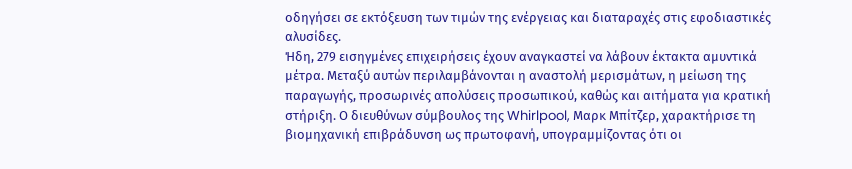οδηγήσει σε εκτόξευση των τιμών της ενέργειας και διαταραχές στις εφοδιαστικές αλυσίδες.
Ήδη, 279 εισηγμένες επιχειρήσεις έχουν αναγκαστεί να λάβουν έκτακτα αμυντικά μέτρα. Μεταξύ αυτών περιλαμβάνονται η αναστολή μερισμάτων, η μείωση της παραγωγής, προσωρινές απολύσεις προσωπικού, καθώς και αιτήματα για κρατική στήριξη. Ο διευθύνων σύμβουλος της Whirlpool, Μαρκ Μπίτζερ, χαρακτήρισε τη βιομηχανική επιβράδυνση ως πρωτοφανή, υπογραμμίζοντας ότι οι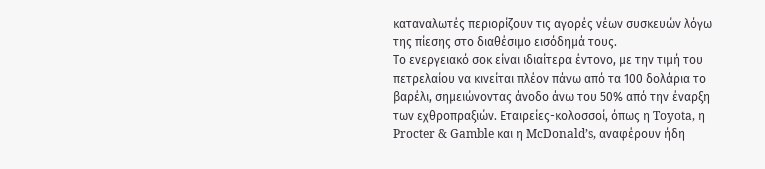καταναλωτές περιορίζουν τις αγορές νέων συσκευών λόγω της πίεσης στο διαθέσιμο εισόδημά τους.
Το ενεργειακό σοκ είναι ιδιαίτερα έντονο, με την τιμή του πετρελαίου να κινείται πλέον πάνω από τα 100 δολάρια το βαρέλι, σημειώνοντας άνοδο άνω του 50% από την έναρξη των εχθροπραξιών. Εταιρείες-κολοσσοί, όπως η Toyota, η Procter & Gamble και η McDonald’s, αναφέρουν ήδη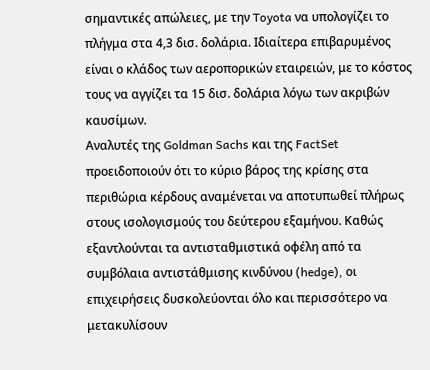σημαντικές απώλειες, με την Toyota να υπολογίζει το πλήγμα στα 4,3 δισ. δολάρια. Ιδιαίτερα επιβαρυμένος είναι ο κλάδος των αεροπορικών εταιρειών, με το κόστος τους να αγγίζει τα 15 δισ. δολάρια λόγω των ακριβών καυσίμων.
Αναλυτές της Goldman Sachs και της FactSet προειδοποιούν ότι το κύριο βάρος της κρίσης στα περιθώρια κέρδους αναμένεται να αποτυπωθεί πλήρως στους ισολογισμούς του δεύτερου εξαμήνου. Καθώς εξαντλούνται τα αντισταθμιστικά οφέλη από τα συμβόλαια αντιστάθμισης κινδύνου (hedge), οι επιχειρήσεις δυσκολεύονται όλο και περισσότερο να μετακυλίσουν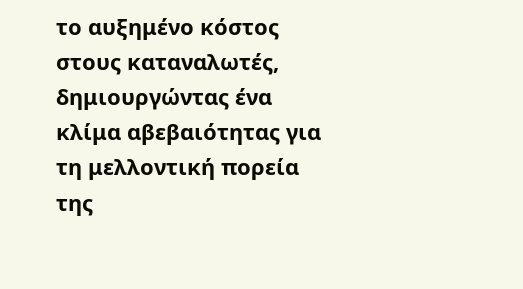το αυξημένο κόστος στους καταναλωτές, δημιουργώντας ένα κλίμα αβεβαιότητας για τη μελλοντική πορεία της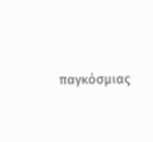παγκόσμιας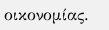οικονομίας.